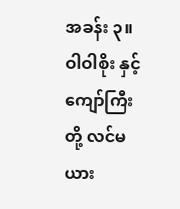အခန်း ၃။
ဝါဝါစိုး နှင့် ကျော်ကြီး တို့ လင်မယား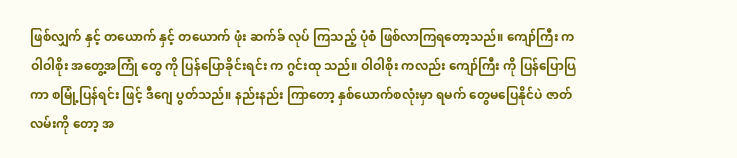ဖြစ်လျှက် နှင့် တယောက် နှင့် တယောက် ဖုံး ဆက်ခ် လုပ် ကြသည့် ပုံစံ ဖြစ်လာကြရတော့သည်။ ကျော်ကြီး က ဝါဝါစိုး အတွေ့အကြုံ တွေ ကို ပြန်ပြောခိုင်းရင်း က ဂွင်းထု သည်။ ဝါဝါစိုး ကလည်း ကျော်ကြီး ကို ပြန်ပြောပြကာ စမြုံ့ပြန်ရင်း ဖြင့် ဒီဂျေ ပွတ်သည်။ နည်းနည်း ကြာတော့ နှစ်ယောက်စလုံးမှာ ရမက် တွေမပြေနိုင်ပဲ ဇာတ်လမ်းကို တော့ အ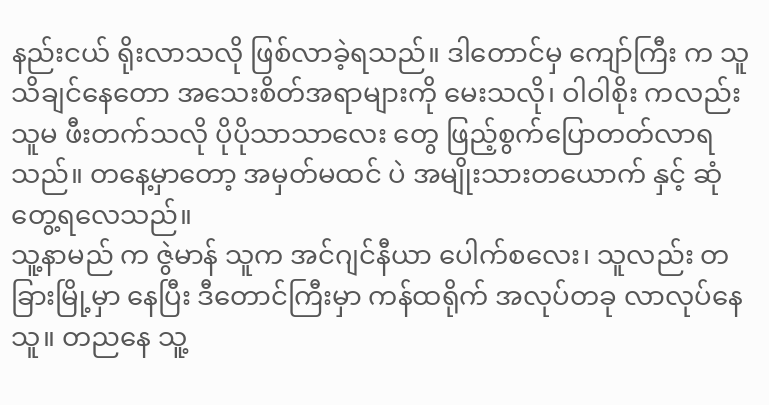နည်းငယ် ရိုးလာသလို ဖြစ်လာခဲ့ရသည်။ ဒါတောင်မှ ကျော်ကြီး က သူသိချင်နေတော အသေးစိတ်အရာများကို မေးသလို၊ ဝါဝါစိုး ကလည်း သူမ ဖီးတက်သလို ပိုပိုသာသာလေး တွေ ဖြည့်စွက်ပြောတတ်လာရသည်။ တနေ့မှာတော့ အမှတ်မထင် ပဲ အမျိုးသားတယောက် နှင့် ဆုံတွေ့ရလေသည်။
သူ့နာမည် က ဇွဲမာန် သူက အင်ဂျင်နီယာ ပေါက်စလေး၊ သူလည်း တခြားမြို့မှာ နေပြီး ဒီတောင်ကြီးမှာ ကန်ထရိုက် အလုပ်တခု လာလုပ်နေသူ။ တညနေ သူ့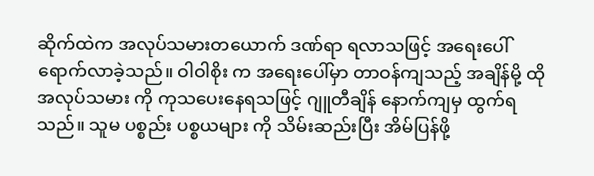ဆိုက်ထဲက အလုပ်သမားတယောက် ဒဏ်ရာ ရလာသဖြင့် အရေးပေါ် ရောက်လာခဲ့သည်။ ဝါဝါစိုး က အရေးပေါ်မှာ တာဝန်ကျသည့် အချိန်မို့ ထိုအလုပ်သမား ကို ကုသပေးနေရသဖြင့် ဂျူတီချိန် နောက်ကျမှ ထွက်ရသည်။ သူမ ပစ္စည်း ပစ္စယများ ကို သိမ်းဆည်းပြီး အိမ်ပြန်ဖို့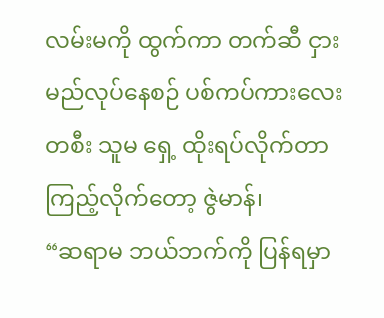လမ်းမကို ထွက်ကာ တက်ဆီ ငှားမည်လုပ်နေစဉ် ပစ်ကပ်ကားလေး တစီး သူမ ရှေ့ ထိုးရပ်လိုက်တာ ကြည့်လိုက်တော့ ဇွဲမာန်၊
“ဆရာမ ဘယ်ဘက်ကို ပြန်ရမှာ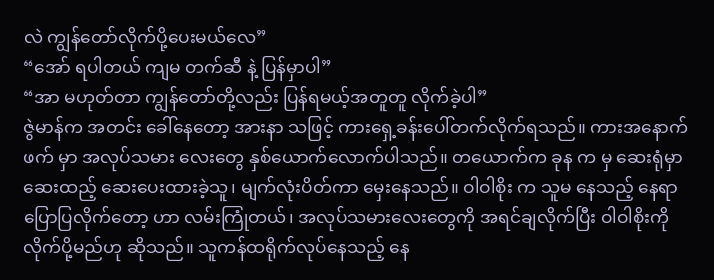လဲ ကျွန်တော်လိုက်ပို့ပေးမယ်လေ”
“အော် ရပါတယ် ကျမ တက်ဆီ နဲ့ ပြန်မှာပါ”
“အာ မဟုတ်တာ ကျွန်တော်တို့လည်း ပြန်ရမယ့်အတူတူ လိုက်ခဲ့ပါ”
ဇွဲမာန်က အတင်း ခေါ်နေတော့ အားနာ သဖြင့် ကားရှေ့ခန်းပေါ်တက်လိုက်ရသည်။ ကားအနောက်ဖက် မှာ အလုပ်သမား လေးတွေ နှစ်ယောက်လောက်ပါသည်။ တယောက်က ခုန က မှ ဆေးရုံမှာ ဆေးထည့် ဆေးပေးထားခဲ့သူ၊ မျက်လုံးပိတ်ကာ မှေးနေသည်။ ဝါဝါစိုး က သူမ နေသည့် နေရာ ပြောပြလိုက်တော့ ဟာ လမ်းကြုံတယ်၊ အလုပ်သမားလေးတွေကို အရင်ချလိုက်ပြီး ဝါဝါစိုးကို လိုက်ပို့မည်ဟု ဆိုသည်။ သူကန်ထရိုက်လုပ်နေသည့် နေ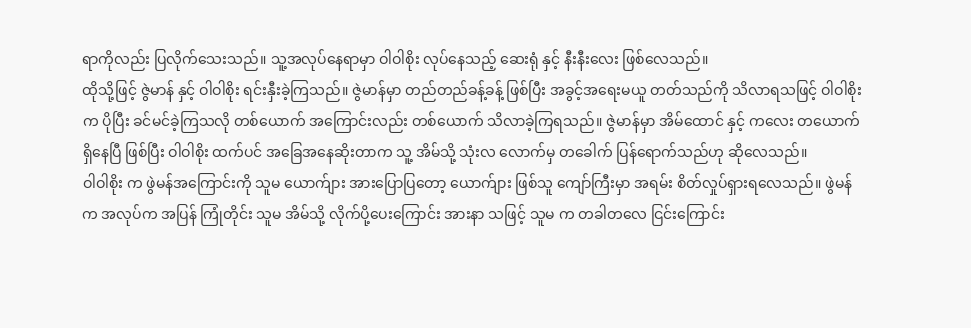ရာကိုလည်း ပြလိုက်သေးသည်။ သူ့အလုပ်နေရာမှာ ဝါဝါစိုး လုပ်နေသည့် ဆေးရုံ နှင့် နီးနီးလေး ဖြစ်လေသည်။
ထိုသို့ဖြင့် ဇွဲမာန် နှင့် ဝါဝါစိုး ရင်းနှီးခဲ့ကြသည်။ ဇွဲမာန်မှာ တည်တည်ခန့်ခန့် ဖြစ်ပြီး အခွင့်အရေးမယူ တတ်သည်ကို သိလာရသဖြင့် ဝါဝါစိုး က ပိုပြီး ခင်မင်ခဲ့ကြသလို တစ်ယောက် အကြောင်းလည်း တစ်ယောက် သိလာခဲ့ကြရသည်။ ဇွဲမာန်မှာ အိမ်ထောင် နှင့် ကလေး တယောက် ရှိနေပြီ ဖြစ်ပြီး ဝါဝါစိုး ထက်ပင် အခြေအနေဆိုးတာက သူ့ အိမ်သို့ သုံးလ လောက်မှ တခေါက် ပြန်ရောက်သည်ဟု ဆိုလေသည်။
ဝါဝါစိုး က ဖွဲမန်အကြောင်းကို သူမ ယောက်ျား အားပြောပြတော့ ယောက်ျား ဖြစ်သူ ကျော်ကြီးမှာ အရမ်း စိတ်လှုပ်ရှားရလေသည်။ ဖွဲမန်က အလုပ်က အပြန် ကြုံတိုင်း သူမ အိမ်သို့ လိုက်ပို့ပေးကြောင်း အားနာ သဖြင့် သူမ က တခါတလေ ငြင်းကြောင်း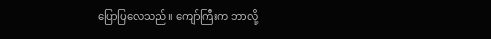ပြောပြလေသည်။ ကျော်ကြီးက ဘာလို့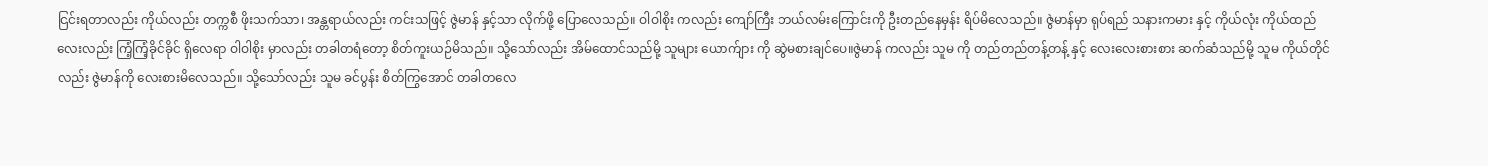ငြင်းရတာလည်း ကိုယ်လည်း တက္ကစီ ဖိုးသက်သာ၊ အန္တရာယ်လည်း ကင်းသဖြင့် ဇွဲမာန် နှင့်သာ လိုက်ဖို့ ပြောလေသည်။ ဝါဝါစိုး ကလည်း ကျော်ကြီး ဘယ်လမ်းကြောင်းကို ဦးတည်နေမှန်း ရိပ်မိလေသည်။ ဇွဲမာန်မှာ ရုပ်ရည် သနားကမား နှင့် ကိုယ်လုံး ကိုယ်ထည်လေးလည်း ကြံ့ကြံ့ခိုင်ခိုင် ရှိလေရာ ဝါဝါစိုး မှာလည်း တခါတရံတော့ စိတ်ကူးယဉ်မိသည်။ သို့သော်လည်း အိမ်ထောင်သည်မို့ သူများ ယောက်ျား ကို ဆွဲမစားချင်ပေ။ဇွဲမာန် ကလည်း သူမ ကို တည်တည်တန့်တန့် နှင့် လေးလေးစားစား ဆက်ဆံသည်မို့ သူမ ကိုယ်တိုင်လည်း ဇွဲမာန်ကို လေးစားမိလေသည်။ သို့သော်လည်း သူမ ခင်ပွန်း စိတ်ကြွအောင် တခါတလေ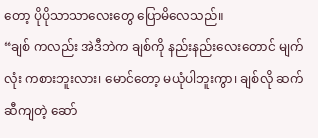တော့ ပိုပိုသာသာလေးတွေ ပြောမိလေသည်။
“ချစ် ကလည်း အဲဒီဘဲက ချစ်ကို နည်းနည်းလေးတောင် မျက်လုံး ကစားဘူးလား၊ မောင်တော့ မယုံပါဘူးကွာ၊ ချစ်လို ဆက်ဆီကျတဲ့ ဆော်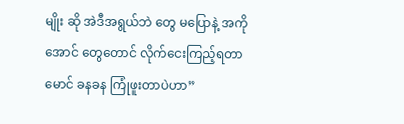မျိုး ဆို အဲဒီအရွယ်ဘဲ တွေ မပြောနဲ့ အကိုအောင် တွေတောင် လိုက်ငေးကြည့်ရတာ မောင် ခနခန ကြုံဖူးတာပဲဟာ”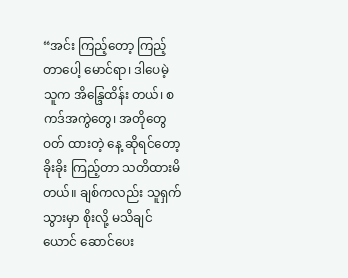“အင်း ကြည့်တော့ ကြည့်တာပေါ့ မောင်ရာ၊ ဒါပေမဲ့ သူက အိန္ဒြေထိန်း တယ်၊ စကဒ်အကွဲတွေ၊ အတိုတွေ ဝတ် ထားတဲ့ နေ့ ဆိုရင်တော့ ခိုးခိုး ကြည့်တာ သတိထားမိတယ်။ ချစ်ကလည်း သူရှက်သွားမှာ စိုးလို့ မသိချင်ယောင် ဆောင်ပေး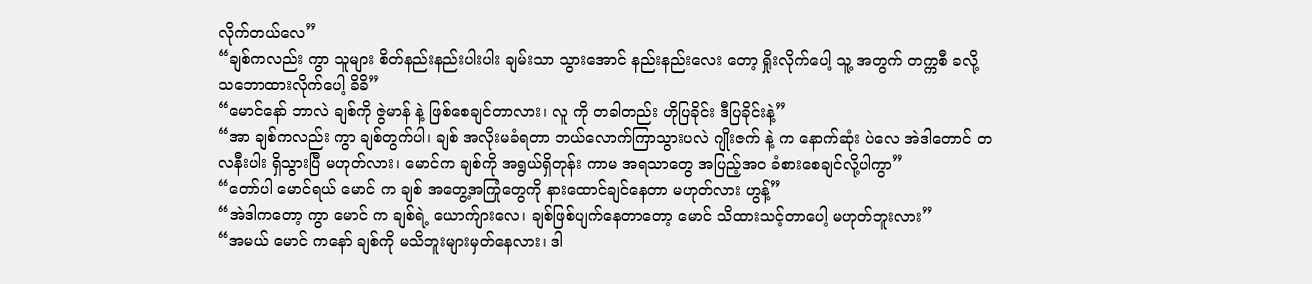လိုက်တယ်လေ”
“ချစ်ကလည်း ကွာ သူများ စိတ်နည်းနည်းပါးပါး ချမ်းသာ သွားအောင် နည်းနည်းလေး တော့ ရှိုးလိုက်ပေါ့ သူ့ အတွက် တက္ကစီ ခလို့ သဘောထားလိုက်ပေါ့ ခိခိ”
“မောင်နော် ဘာလဲ ချစ်ကို ဇွဲမာန် နဲ့ ဖြစ်စေချင်တာလား၊ လူ ကို တခါတည်း ဟိုပြခိုင်း ဒီပြခိုင်းနဲ့”
“အာ ချစ်ကလည်း ကွာ ချစ်တွက်ပါ၊ ချစ် အလိုးမခံရတာ ဘယ်လောက်ကြာသွားပလဲ ဂျိုးဇက် နဲ့ က နောက်ဆုံး ပဲလေ အဲဒါတောင် တလနီးပါး ရှိသွားပြီ မဟုတ်လား၊ မောင်က ချစ်ကို အရွယ်ရှိတုန်း ကာမ အရသာတွေ အပြည့်အဝ ခံစားစေချင်လို့ပါကွာ”
“တော်ပါ မောင်ရယ် မောင် က ချစ် အတွေ့အကြုံတွေကို နားထောင်ချင်နေတာ မဟုတ်လား ဟွန့်”
“အဲဒါကတော့ ကွာ မောင် က ချစ်ရဲ့ ယောက်ျားလေ၊ ချစ်ဖြစ်ပျက်နေတာတော့ မောင် သိထားသင့်တာပေါ့ မဟုတ်ဘူးလား”
“အမယ် မောင် ကနော် ချစ်ကို မသိဘူးများမှတ်နေလား၊ ဒါ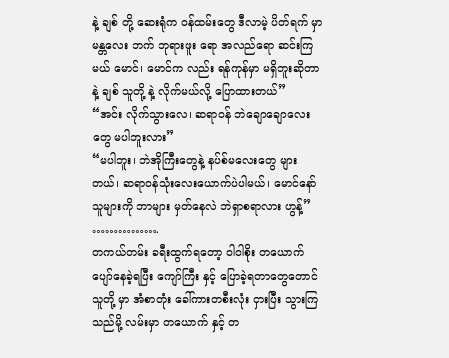နဲ့ ချစ် တို့ ဆေးရုံက ဝန်ထမ်းတွေ ဒီလာမဲ့ ပိတ်ရက် မှာ မန္တလေး ဘက် ဘုရားဖူး ရော အလည်ရော ဆင်းကြမယ် မောင်၊ မောင်က လည်း ရန်ကုန်မှာ မရှိဘူးဆိုတာနဲ့ ချစ် သူတို့ နဲ့ လိုက်မယ်လို့ ပြောထားတယ်”
“အင်း လိုက်သွားလေ၊ ဆရာဝန် ဘဲချောချောလေးတွေ မပါဘူးလား”
“မပါဘူး၊ ဘဲအိုကြီးတွေနဲ့ နပ်စ်မလေးတွေ များတယ်၊ ဆရာဝန်သုံးလေးယောက်ပဲပါမယ်၊ မောင်နော် သူများကို ဘာများ မှတ်နေလဲ ဘဲရှာစရာလား ဟွန့်”
…………….
တကယ်တမ်း ခရီးထွက်ရတော့ ဝါဝါစိုး တယောက် ပျော်နေခဲ့ရပြီး ကျော်ကြီး နှင့် ပြောခဲ့ရတာတွေတောင် သူတို့ မှာ အံစာတုံး ခေါ်ကားတစီးလုံး ငှားပြီး သွားကြသည်မို့ လမ်းမှာ တယောက် နှင့် တ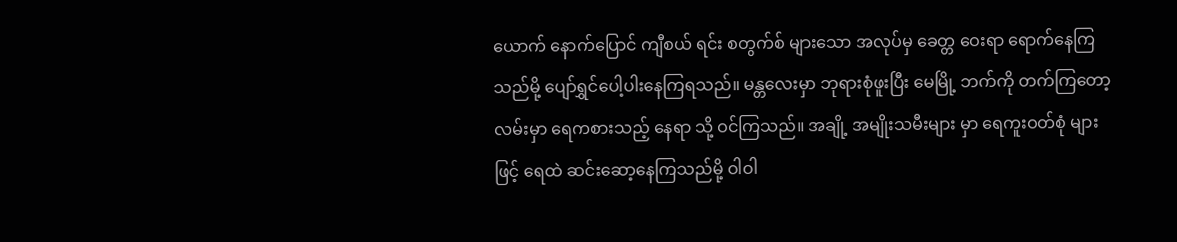ယောက် နောက်ပြောင် ကျီစယ် ရင်း စတွက်စ် များသော အလုပ်မှ ခေတ္တ ဝေးရာ ရောက်နေကြသည်မို့ ပျော်ရွှင်ပေါ့ပါးနေကြရသည်။ မန္တလေးမှာ ဘုရားစုံဖူးပြီး မေမြို့ ဘက်ကို တက်ကြတော့ လမ်းမှာ ရေကစားသည့် နေရာ သို့ ဝင်ကြသည်။ အချို့ အမျိုးသမီးများ မှာ ရေကူးဝတ်စုံ များဖြင့် ရေထဲ ဆင်းဆော့နေကြသည်မို့ ဝါဝါ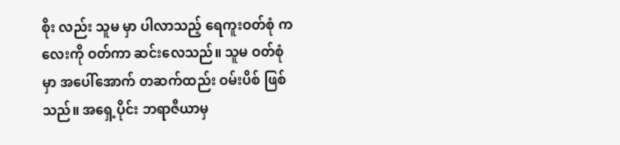စိုး လည်း သူမ မှာ ပါလာသည့် ရေကူးဝတ်စုံ ကလေးကို ဝတ်ကာ ဆင်းလေသည်။ သူမ ဝတ်စုံ မှာ အပေါ်အောက် တဆက်ထည်း ဝမ်းပိစ် ဖြစ်သည်။ အရှေ့ပိုင်း ဘရာဇီယာမှ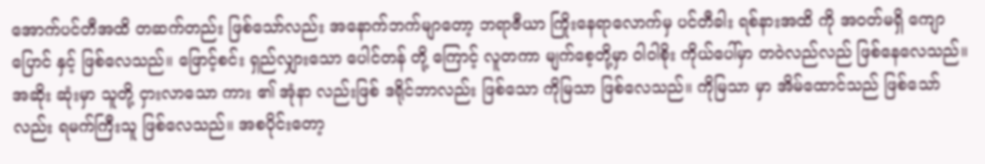အောက်ပင်တီအထိ တဆက်တည်း ဖြစ်သော်လည်း အနောက်ဘက်မျာတော့ ဘရာဇီယာ ကြိုးနေရာလောက်မှ ပင်တီခါး ရစ်နားအထိ ကို အဝတ်မရှိ ကျောပြောင် နှင့် ဖြစ်လေသည်။ ဖြောင့်စင်း ရှည်လျှားသော ပေါင်တန် တို့ ကြောင့် လူတကာ မျက်စေ့တို့မှာ ဝါဝါစိုး ကိုယ်ပေါ်မှာ တဝဲလည်လည် ဖြစ်နေလေသည်။ အဆိုး ဆုံးမှာ သူတို့ ငှားလာသော ကား ၏ အုံနာ လည်းဖြစ် ဒရိုင်ဘာလည်း ဖြစ်သော ကိုမြသာ ဖြစ်လေသည်။ ကိုမြသာ မှာ အိမ်ထောင်သည် ဖြစ်သော်လည်း ရမက်ကြီးသူ ဖြစ်လေသည်။ အစပိုင်းတော့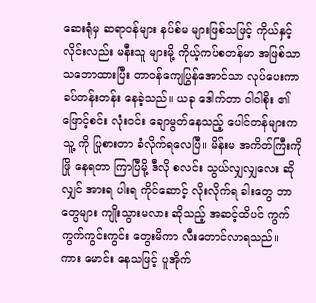ဆေးရုံမှ ဆရာဝန်များ နပ်စ်မ များဖြစ်သဖြင့် ကိုယ်နှင့် လိုင်းလည်း မနီးသူ များမို့ ကိုယ့်ကပ်စတန်မာ အဖြစ်သာ သဘောထားပြီး တာဝန်ကျေပြွန်အောင်သာ လုပ်ပေးကာ ခပ်တန်းတန်း နေခဲ့သည်။ ယခု ဒေါက်တာ ဝါဝါစိုး ၏ ဖြောင့်စင်း လုံးဝင်း ချောမွတ်နေသည့် ပေါင်တန်များက သူ့ ကို ပြုစားတာ ခံလိုက်ရလေပြီ။ မိန်းမ အကိတ်ကြီးကို ဖြို နေရတာ ကြာပြီမို့ ဒီလို စလင်း သွယ်လျှလျှလေး ဆိုလျှင် အားရ ပါးရ ကိုင်ဆောင့် လိုးလိုက်ရ ခါးတွေ ဘာတွေများ ကျိုးသွားမလား ဆိုသည့် အဆင့်ထိပင် ကွက်ကွက်ကွင်းကွင်း တွေးမိကာ လီးတောင်လာရသည်။
ကား မောင်း နေသဖြင့် ပူအိုက်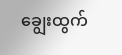ချွေးထွက်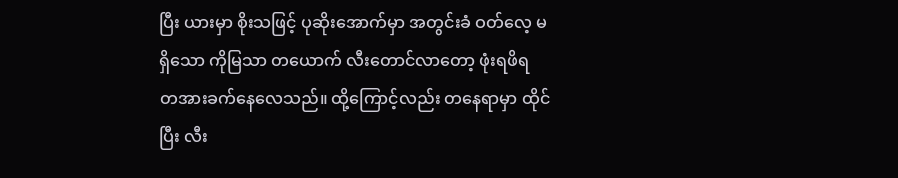ပြီး ယားမှာ စိုးသဖြင့် ပုဆိုးအောက်မှာ အတွင်းခံ ဝတ်လေ့ မရှိသော ကိုမြသာ တယောက် လီးတောင်လာတော့ ဖုံးရဖိရ တအားခက်နေလေသည်။ ထို့ကြောင့်လည်း တနေရာမှာ ထိုင်ပြီး လီး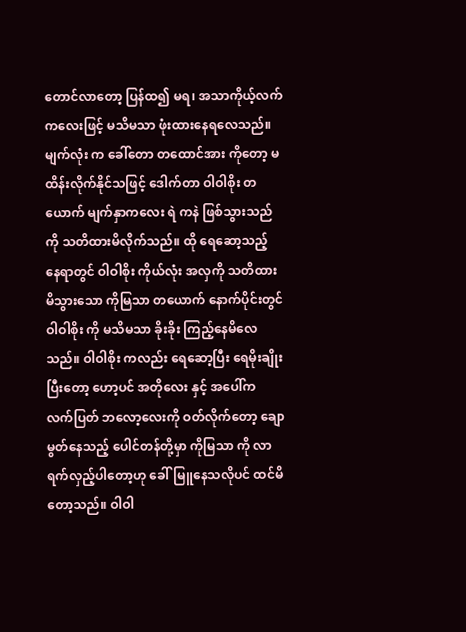တောင်လာတော့ ပြန်ထ၍ မရ၊ အသာကိုယ့်လက်ကလေးဖြင့် မသိမသာ ဖုံးထားနေရလေသည်။ မျက်လုံး က ခေါ်တော တထောင်အား ကိုတော့ မထိန်းလိုက်နိုင်သဖြင့် ဒေါက်တာ ဝါဝါစိုး တယောက် မျက်နှာကလေး ရဲ ကနဲ ဖြစ်သွားသည်ကို သတိထားမိလိုက်သည်။ ထို ရေဆော့သည့် နေရာတွင် ဝါဝါစိုး ကိုယ်လုံး အလှကို သတိထားမိသွားသော ကိုမြသာ တယောက် နောက်ပိုင်းတွင် ဝါဝါစိုး ကို မသိမသာ ခိုးခိုး ကြည့်နေမိလေသည်။ ဝါဝါစိုး ကလည်း ရေဆော့ပြီး ရေမိုးချိုးပြီးတော့ ဟော့ပင် အတိုလေး နှင့် အပေါ်က လက်ပြတ် ဘလော့လေးကို ဝတ်လိုက်တော့ ချောမွတ်နေသည့် ပေါင်တန်တို့မှာ ကိုမြသာ ကို လာရက်လှည့်ပါတော့ဟု ခေါ်မြူနေသလိုပင် ထင်မိတော့သည်။ ဝါဝါ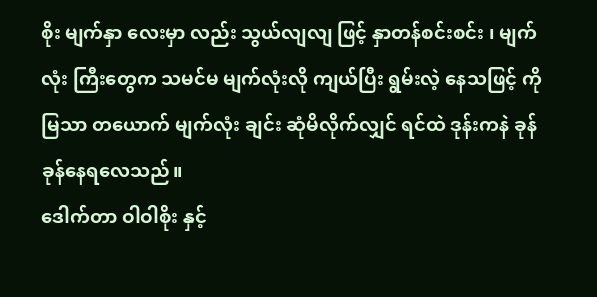စိုး မျက်နှာ လေးမှာ လည်း သွယ်လျလျ ဖြင့် နှာတန်စင်းစင်း ၊ မျက်လုံး ကြီးတွေက သမင်မ မျက်လုံးလို ကျယ်ပြီး ရွမ်းလဲ့ နေသဖြင့် ကိုမြသာ တယောက် မျက်လုံး ချင်း ဆုံမိလိုက်လျှင် ရင်ထဲ ဒုန်းကနဲ ခုန်ခုန်နေရလေသည်။
ဒေါက်တာ ဝါဝါစိုး နှင့်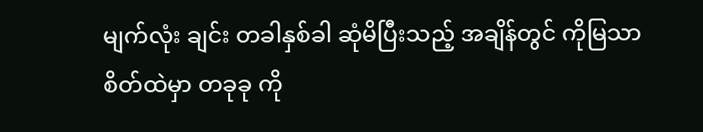မျက်လုံး ချင်း တခါနှစ်ခါ ဆုံမိပြီးသည့် အချိန်တွင် ကိုမြသာ စိတ်ထဲမှာ တခုခု ကို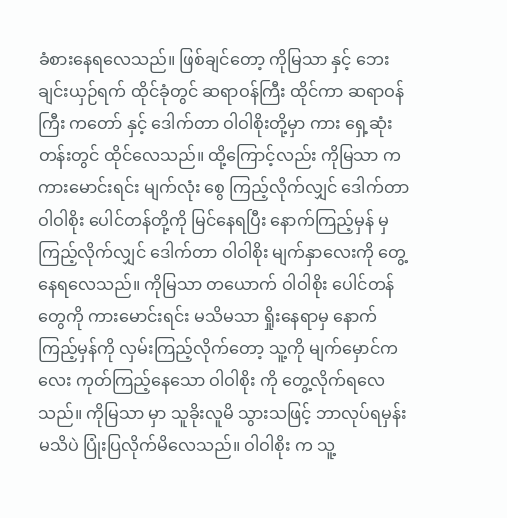ခံစားနေရလေသည်။ ဖြစ်ချင်တော့ ကိုမြသာ နှင့် ဘေးချင်းယှဉ်ရက် ထိုင်ခုံတွင် ဆရာဝန်ကြီး ထိုင်ကာ ဆရာဝန်ကြီး ကတော် နှင့် ဒေါက်တာ ဝါဝါစိုးတို့မှာ ကား ရှေ့ဆုံး တန်းတွင် ထိုင်လေသည်။ ထို့ကြောင့်လည်း ကိုမြသာ က ကားမောင်းရင်း မျက်လုံး စွေ ကြည့်လိုက်လျှင် ဒေါက်တာ ဝါဝါစိုး ပေါင်တန်တို့ကို မြင်နေရပြီး နောက်ကြည့်မှန် မှ ကြည့်လိုက်လျှင် ဒေါက်တာ ဝါဝါစိုး မျက်နှာလေးကို တွေ့နေရလေသည်။ ကိုမြသာ တယောက် ဝါဝါစိုး ပေါင်တန်တွေကို ကားမောင်းရင်း မသိမသာ ရှိုးနေရာမှ နောက်ကြည့်မှန်ကို လှမ်းကြည့်လိုက်တော့ သူ့ကို မျက်မှောင်ကလေး ကုတ်ကြည့်နေသော ဝါဝါစိုး ကို တွေ့လိုက်ရလေသည်။ ကိုမြသာ မှာ သူခိုးလူမိ သွားသဖြင့် ဘာလုပ်ရမှန်းမသိပဲ ပြုံးပြလိုက်မိလေသည်။ ဝါဝါစိုး က သူ့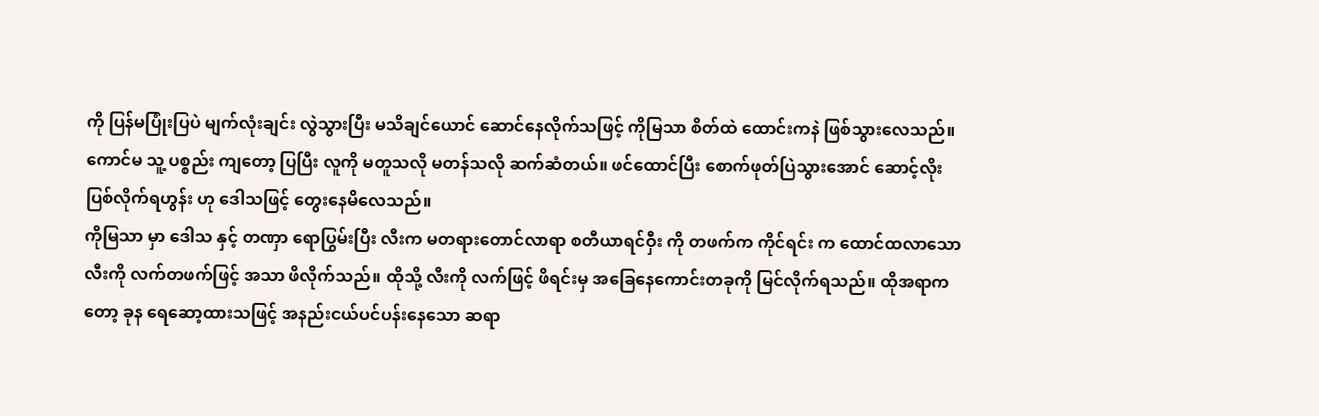ကို ပြန်မပြုံးပြပဲ မျက်လုံးချင်း လွဲသွားပြီး မသိချင်ယောင် ဆောင်နေလိုက်သဖြင့် ကိုမြသာ စိတ်ထဲ ထောင်းကနဲ ဖြစ်သွားလေသည်။ ကောင်မ သူ့ ပစ္စည်း ကျတော့ ပြပြီး လူကို မတူသလို မတန်သလို ဆက်ဆံတယ်။ ဖင်ထောင်ပြီး စောက်ဖုတ်ပြဲသွားအောင် ဆောင့်လိုးပြစ်လိုက်ရဟွန်း ဟု ဒေါသဖြင့် တွေးနေမိလေသည်။
ကိုမြသာ မှာ ဒေါသ နှင့် တဏှာ ရောပြွမ်းပြီး လီးက မတရားတောင်လာရာ စတီယာရင်ဝှီး ကို တဖက်က ကိုင်ရင်း က ထောင်ထလာသော လီးကို လက်တဖက်ဖြင့် အသာ ဖိလိုက်သည်။ ထိုသို့ လီးကို လက်ဖြင့် ဖိရင်းမှ အခြေနေကောင်းတခုကို မြင်လိုက်ရသည်။ ထိုအရာက တော့ ခုန ရေဆော့ထားသဖြင့် အနည်းငယ်ပင်ပန်းနေသော ဆရာ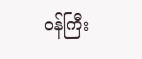ဝန်ကြီး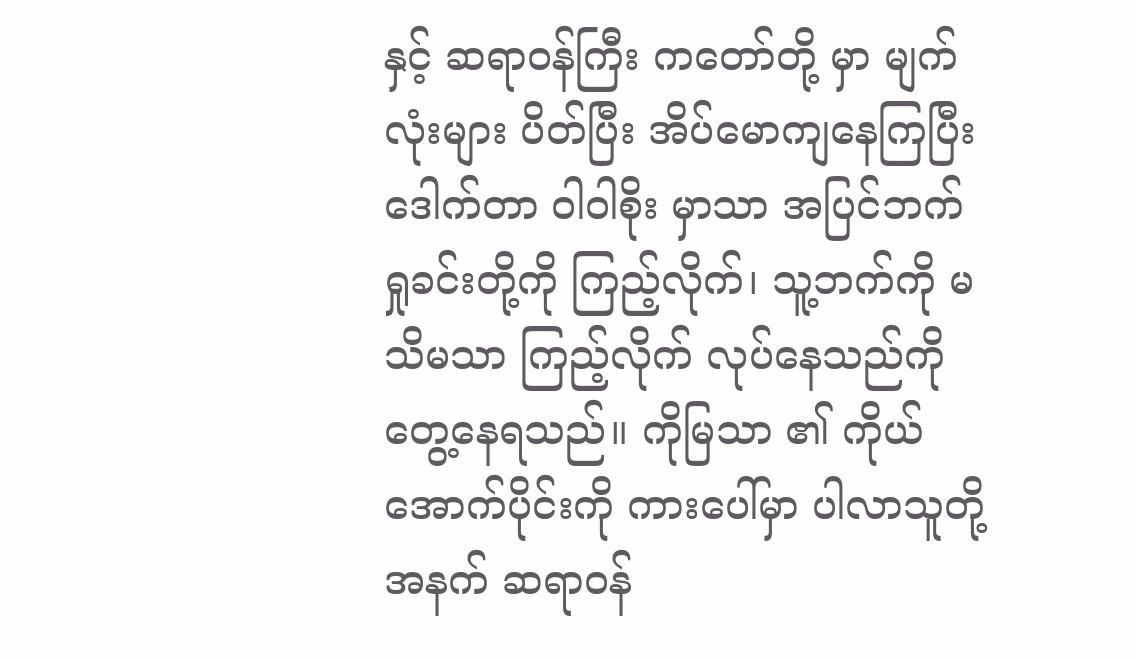နှင့် ဆရာဝန်ကြီး ကတော်တို့ မှာ မျက်လုံးများ ပိတ်ပြီး အိပ်မောကျနေကြပြီး ဒေါက်တာ ဝါဝါစိုး မှာသာ အပြင်ဘက် ရှုခင်းတို့ကို ကြည့်လိုက်၊ သူ့ဘက်ကို မသိမသာ ကြည့်လိုက် လုပ်နေသည်ကို တွေ့နေရသည်။ ကိုမြသာ ၏ ကိုယ်အောက်ပိုင်းကို ကားပေါ်မှာ ပါလာသူတို့ အနက် ဆရာဝန်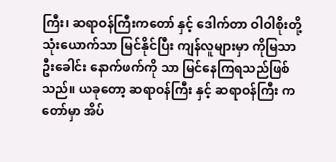ကြီး၊ ဆရာဝန်ကြီးကတော် နှင့် ဒေါက်တာ ဝါဝါစိုးတို့ သုံးယောက်သာ မြင်နိုင်ပြီး ကျန်လူများမှာ ကိုမြသာ ဦးခေါင်း နောက်ဖက်ကို သာ မြင်နေကြရသည်ဖြစ်သည်။ ယခုတော့ ဆရာဝန်ကြီး နှင့် ဆရာဝန်ကြီး ကတော်မှာ အိပ်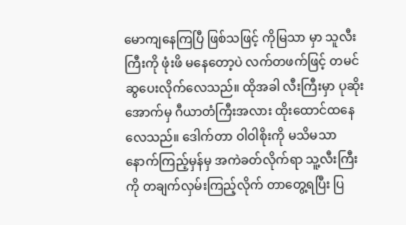မောကျနေကြပြီ ဖြစ်သဖြင့် ကိုမြသာ မှာ သူလီးကြီးကို ဖုံးဖိ မနေတော့ပဲ လက်တဖက်ဖြင့် တမင် ဆွပေးလိုက်လေသည်။ ထိုအခါ လီးကြီးမှာ ပုဆိုးအောက်မှ ဂီယာတံကြီးအလား ထိုးထောင်ထနေလေသည်။ ဒေါက်တာ ဝါဝါစိုးကို မသိမသာ နောက်ကြည့်မှန်မှ အကဲခတ်လိုက်ရာ သူ့လီးကြီးကို တချက်လှမ်းကြည့်လိုက် တာတွေ့ရပြီး ပြ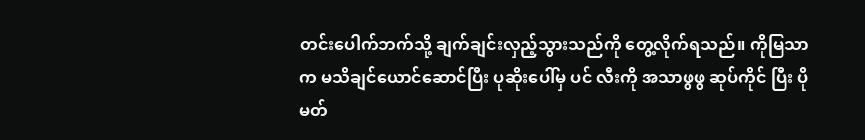တင်းပေါက်ဘက်သို့ ချက်ချင်းလှည့်သွားသည်ကို တွေ့လိုက်ရသည်။ ကိုမြသာ က မသိချင်ယောင်ဆောင်ပြီး ပုဆိုးပေါ်မှ ပင် လီးကို အသာဖွဖွ ဆုပ်ကိုင် ပြီး ပိုမတ်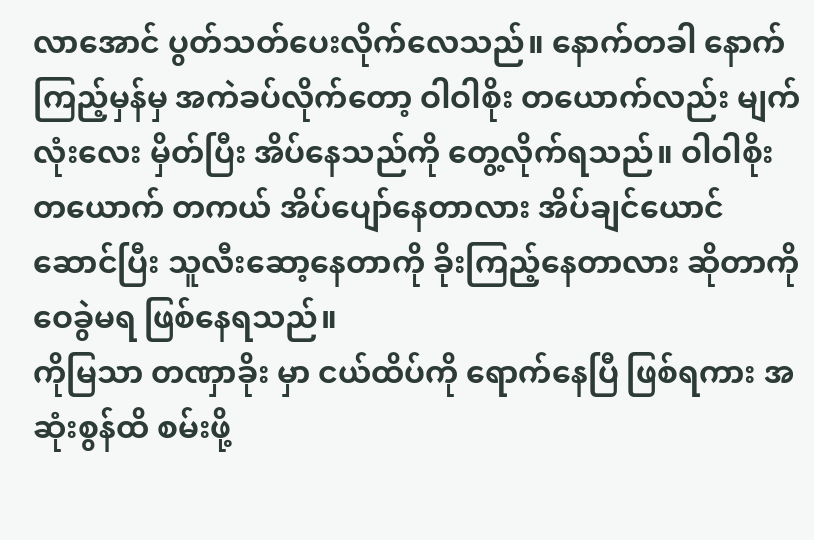လာအောင် ပွတ်သတ်ပေးလိုက်လေသည်။ နောက်တခါ နောက်ကြည့်မှန်မှ အကဲခပ်လိုက်တော့ ဝါဝါစိုး တယောက်လည်း မျက်လုံးလေး မှိတ်ပြီး အိပ်နေသည်ကို တွေ့လိုက်ရသည်။ ဝါဝါစိုး တယောက် တကယ် အိပ်ပျော်နေတာလား အိပ်ချင်ယောင်ဆောင်ပြီး သူလီးဆော့နေတာကို ခိုးကြည့်နေတာလား ဆိုတာကို ဝေခွဲမရ ဖြစ်နေရသည်။
ကိုမြသာ တဏှာခိုး မှာ ငယ်ထိပ်ကို ရောက်နေပြီ ဖြစ်ရကား အဆုံးစွန်ထိ စမ်းဖို့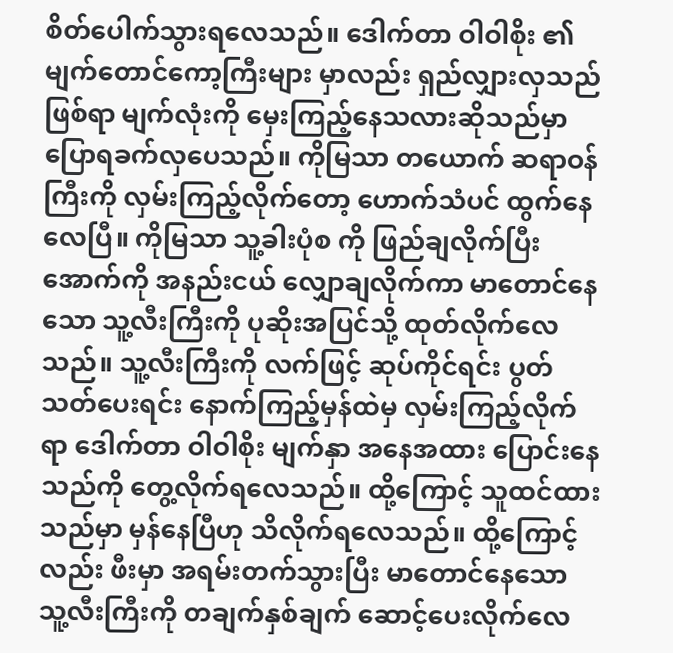စိတ်ပေါက်သွားရလေသည်။ ဒေါက်တာ ဝါဝါစိုး ၏ မျက်တောင်ကော့ကြီးများ မှာလည်း ရှည်လျှားလှသည်ဖြစ်ရာ မျက်လုံးကို မှေးကြည့်နေသလားဆိုသည်မှာ ပြောရခက်လှပေသည်။ ကိုမြသာ တယောက် ဆရာဝန်ကြီးကို လှမ်းကြည့်လိုက်တော့ ဟောက်သံပင် ထွက်နေလေပြီ။ ကိုမြသာ သူ့ခါးပုံစ ကို ဖြည်ချလိုက်ပြီး အောက်ကို အနည်းငယ် လျှောချလိုက်ကာ မာတောင်နေသော သူ့လီးကြီးကို ပုဆိုးအပြင်သို့ ထုတ်လိုက်လေသည်။ သူ့လီးကြီးကို လက်ဖြင့် ဆုပ်ကိုင်ရင်း ပွတ်သတ်ပေးရင်း နောက်ကြည့်မှန်ထဲမှ လှမ်းကြည့်လိုက်ရာ ဒေါက်တာ ဝါဝါစိုး မျက်နှာ အနေအထား ပြောင်းနေသည်ကို တွေ့လိုက်ရလေသည်။ ထို့ကြောင့် သူထင်ထားသည်မှာ မှန်နေပြီဟု သိလိုက်ရလေသည်။ ထို့ကြောင့်လည်း ဖီးမှာ အရမ်းတက်သွားပြီး မာတောင်နေသော သူ့လီးကြီးကို တချက်နှစ်ချက် ဆောင့်ပေးလိုက်လေ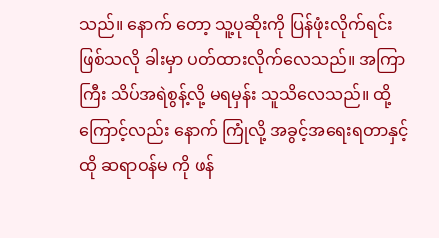သည်။ နောက် တော့ သူ့ပုဆိုးကို ပြန်ဖုံးလိုက်ရင်း ဖြစ်သလို ခါးမှာ ပတ်ထားလိုက်လေသည်။ အကြာကြီး သိပ်အရဲစွန့်လို့ မရမှန်း သူသိလေသည်။ ထို့ကြောင့်လည်း နောက် ကြုံလို့ အခွင့်အရေးရတာနှင့် ထို ဆရာဝန်မ ကို ဖန်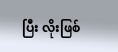ပြီး လိုးဖြစ်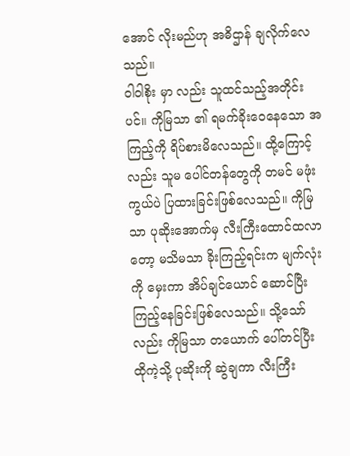အောင် လိုးမည်ဟု အဓိဌာန် ချလိုက်လေသည်။
ဝါဝါစိုး မှာ လည်း သူထင်သည့်အတိုင်းပင်။ ကိုမြသာ ၏ ရမက်ခိုးဝေနေသော အကြည့်ကို ရိပ်စားမိလေသည်။ ထို့ကြောင့်လည်း သူမ ပေါင်တန်တွေကို တမင် မဖုံး ကွယ်ပဲ ပြထားခြင်းဖြစ်လေသည်။ ကိုမြသာ ပုဆိုးအောက်မှ လီးကြီးထောင်ထလာတော့ မသိမသာ ခိုးကြည့်ရင်းက မျက်လုံးကို မှေးကာ အိပ်ချင်ယောင် ဆောင်ပြီး ကြည့်နေခြင်းဖြစ်လေသည်။ သို့သော်လည်း ကိုမြသာ တယောက် ပေါ်တင်ပြီး ထိုကဲ့သို့ ပုဆိုးကို ဆွဲချကာ လီးကြီး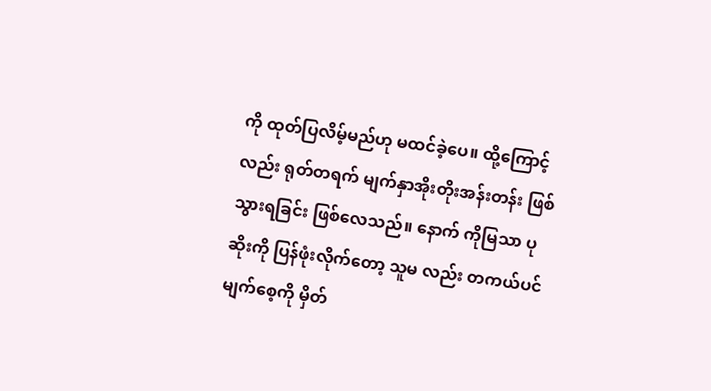ကို ထုတ်ပြလိမ့်မည်ဟု မထင်ခဲ့ပေ။ ထို့ကြောင့်လည်း ရုတ်တရက် မျက်နှာအိုးတိုးအန်းတန်း ဖြစ်သွားရခြင်း ဖြစ်လေသည်။ နောက် ကိုမြသာ ပုဆိုးကို ပြန်ဖုံးလိုက်တော့ သူမ လည်း တကယ်ပင် မျက်စေ့ကို မှိတ်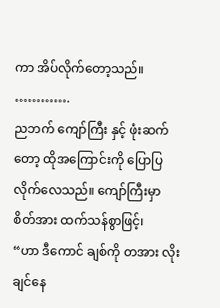ကာ အိပ်လိုက်တော့သည်။
………….
ညဘက် ကျော်ကြီး နှင့် ဖုံးဆက်တော့ ထိုအကြောင်းကို ပြောပြလိုက်လေသည်။ ကျော်ကြီးမှာ စိတ်အား ထက်သန်စွာဖြင့်၊
“ဟာ ဒီကောင် ချစ်ကို တအား လိုးချင်နေ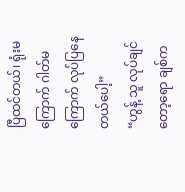ပြီထင်တယ်၊ ရုံးမကြောက် ဂါတ်မကြောက် လုပ်ပြနေတယ်ပေါ့”
“ဟွန့် သူ လုပ်ချင်တော့ရော ချစ်က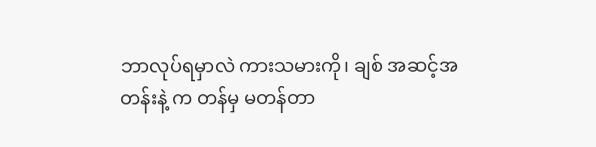ဘာလုပ်ရမှာလဲ ကားသမားကို၊ ချစ် အဆင့်အတန်းနဲ့ က တန်မှ မတန်တာ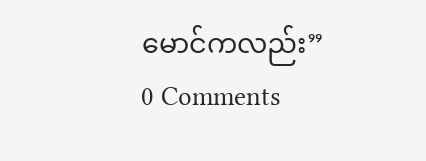မောင်ကလည်း”
0 Comments